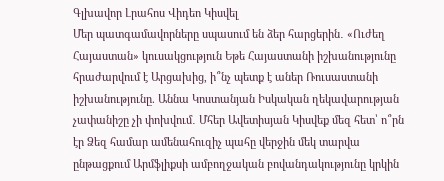Գլխավոր Լրահոս Վիդեո Կիսվել
Մեր պատգամավորները սպասում են ձեր հարցերին․ «Ուժեղ Հայաստան» կուսակցություն Եթե Հայաստանի իշխանությունը հրաժարվում է Արցախից, ի՞նչ պետք է աներ Ռուսաստանի իշխանությունը. Աննա Կոստանյան Իսկական ղեկավարության չափանիշը չի փոխվում․ Մհեր Ավետիսյան Կիսվեք մեզ հետ՝ ո՞րն էր Ձեզ համար ամենահուզիչ պահը վերջին մեկ տարվա ընթացքում Արմֆլիքսի ամբողջական բովանդակությունը կրկին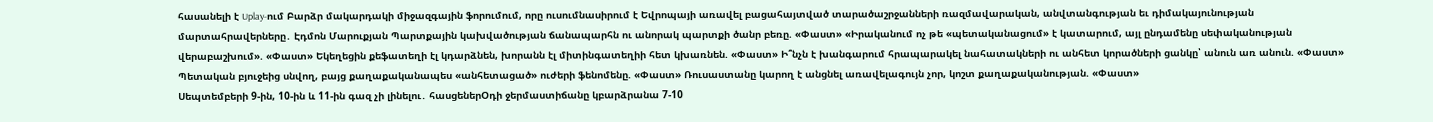հասանելի է Uplay-ում Բարձր մակարդակի միջազգային ֆորումում, որը ուսումնասիրում է Եվրոպայի առավել բացահայտված տարածաշրջանների ռազմավարական, անվտանգության եւ դիմակայունության մարտահրավերները․ Էդմոն Մարուքյան Պարտքային կախվածության ճանապարհն ու անորակ պարտքի ծանր բեռը. «Փաստ» «Իրականում ոչ թե «պետականացում» է կատարում, այլ ընդամենը սեփականության վերաբաշխում». «Փաստ» Եկեղեցին քեֆատեղի էլ կդարձնեն, խորանն էլ միտինգատեղիի հետ կխառնեն. «Փաստ» Ի՞նչն է խանգարում հրապարակել նահատակների ու անհետ կորածների ցանկը՝ անուն առ անուն. «Փաստ» Պետական բյուջեից սնվող, բայց քաղաքականապես «անհետացած» ուժերի ֆենոմենը. «Փաստ» Ռուսաստանը կարող է անցնել առավելագույն չոր, կոշտ քաղաքականության. «Փաստ»
Սեպտեմբերի 9-ին, 10-ին և 11-ին գազ չի լինելու․ հասցեներՕդի ջերմաստիճանը կբարձրանա 7-10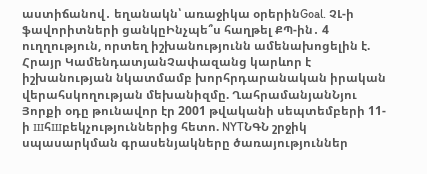աստիճանով․ եղանակն՝ առաջիկա օրերինGoal. ՉԼ-ի ֆավորիտների ցանկըԻնչպե՞ս հաղթել ՔՊ-ին․ 4 ուղղություն, որտեղ իշխանությունն ամենախոցելին է. Հրայր ԿամենդատյանՉափազանց կարևոր է իշխանության նկատմամբ խորհրդարանական իրական վերահսկողության մեխանիզմը. ՂահրամանյանՆյու Յորքի օդը թունավոր էր 2001 թվականի սեպտեմբերի 11-ի шհшբեկչություններից հետո. NYTՆԳՆ շրջիկ սպասարկման գրասենյակները ծառայություններ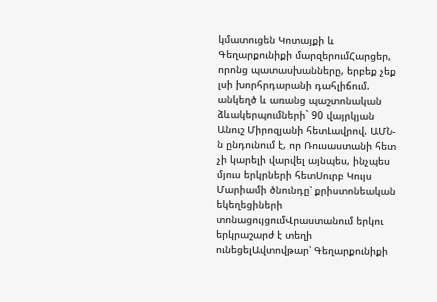կմատուցեն Կոտայքի և Գեղարքունիքի մարզերումՀարցեր, որոնց պատասխանները, երբեք չեք լսի խորհրդարանի դահլիճում. անկեղծ և առանց պաշտոնական ձևակերպումների` 90 վայրկյան Անուշ Միրոզյանի հետԼավրով. ԱՄՆ-ն ընդունում է, որ Ռուսաստանի հետ չի կարելի վարվել այնպես, ինչպես մյուս երկրների հետՍուրբ Կույս Մարիամի ծնունդը՝ քրիստոնեական եկեղեցիների տոնացույցումՎրաստանում երկու երկրաշարժ է տեղի ունեցելԱվտովթար՝ Գեղարքունիքի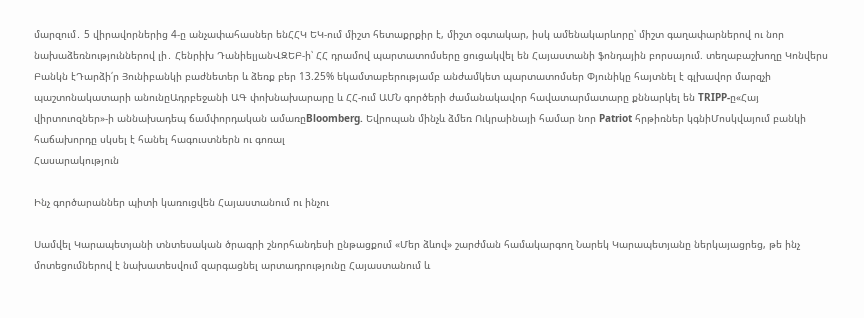մարզում․ 5 վիրավորներից 4-ը անչափահասներ ենՀՀԿ ԵԿ-ում միշտ հետաքրքիր է, միշտ օգտակար, իսկ ամենակարևորը՝ միշտ գաղափարներով ու նոր նախաձեռնություններով լի․ Հենրիխ ԴանիելյանՎԶԵԲ-ի՝ ՀՀ դրամով պարտատոմսերը ցուցակվել են Հայաստանի ֆոնդային բորսայում. տեղաբաշխողը Կոնվերս Բանկն էԴարձի՛ր Յունիբանկի բաժնետեր և ձեռք բեր 13.25% եկամտաբերությամբ անժամկետ պարտատոմսեր Փյունիկը հայտնել է գլխավոր մարզչի պաշտոնակատարի անունըԱդրբեջանի ԱԳ փոխնախարարը և ՀՀ-ում ԱՄՆ գործերի ժամանակավոր հավատարմատարը քննարկել են TRIPP-ը«Հայ վիրտուոզներ»-ի աննախադեպ ճամփորդական ամառըBloomberg. Եվրոպան մինչև ձմեռ Ուկրաինայի համար նոր Patriot հրթիռներ կգնիՄոսկվայում բանկի հաճախորդը սկսել է հանել հագուստներն ու գոռալ
Հասարակություն

Ինչ գործարաններ պիտի կառուցվեն Հայաստանում ու ինչու

Սամվել Կարապետյանի տնտեսական ծրագրի շնորհանդեսի ընթացքում «Մեր ձևով» շարժման համակարգող Նարեկ Կարապետյանը ներկայացրեց, թե ինչ մոտեցումներով է նախատեսվում զարգացնել արտադրությունը Հայաստանում և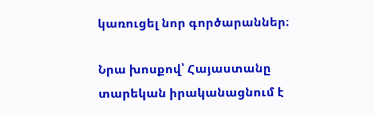կառուցել նոր գործարաններ։

Նրա խոսքով՝ Հայաստանը տարեկան իրականացնում է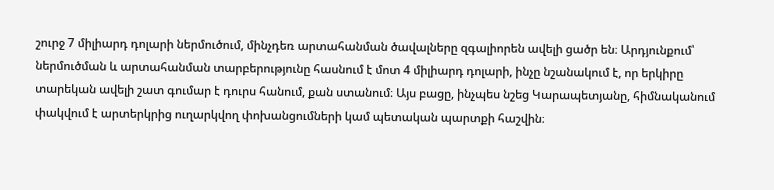շուրջ 7 միլիարդ դոլարի ներմուծում, մինչդեռ արտահանման ծավալները զգալիորեն ավելի ցածր են։ Արդյունքում՝ ներմուծման և արտահանման տարբերությունը հասնում է մոտ 4 միլիարդ դոլարի, ինչը նշանակում է, որ երկիրը տարեկան ավելի շատ գումար է դուրս հանում, քան ստանում։ Այս բացը, ինչպես նշեց Կարապետյանը, հիմնականում փակվում է արտերկրից ուղարկվող փոխանցումների կամ պետական պարտքի հաշվին։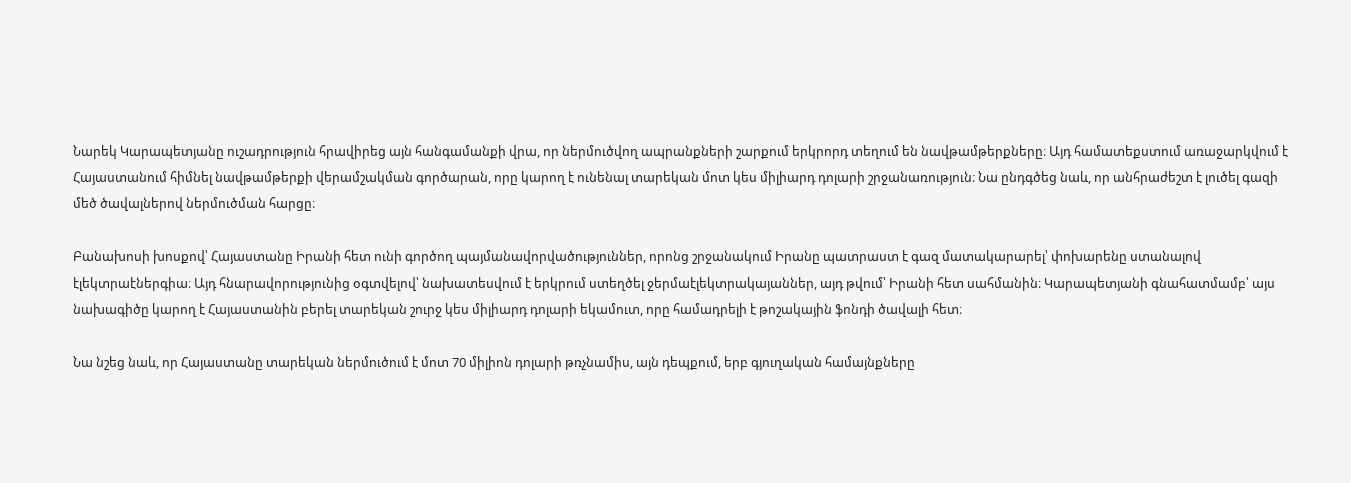Նարեկ Կարապետյանը ուշադրություն հրավիրեց այն հանգամանքի վրա, որ ներմուծվող ապրանքների շարքում երկրորդ տեղում են նավթամթերքները։ Այդ համատեքստում առաջարկվում է Հայաստանում հիմնել նավթամթերքի վերամշակման գործարան, որը կարող է ունենալ տարեկան մոտ կես միլիարդ դոլարի շրջանառություն։ Նա ընդգծեց նաև, որ անհրաժեշտ է լուծել գազի մեծ ծավալներով ներմուծման հարցը։

Բանախոսի խոսքով՝ Հայաստանը Իրանի հետ ունի գործող պայմանավորվածություններ, որոնց շրջանակում Իրանը պատրաստ է գազ մատակարարել՝ փոխարենը ստանալով էլեկտրաէներգիա։ Այդ հնարավորությունից օգտվելով՝ նախատեսվում է երկրում ստեղծել ջերմաէլեկտրակայաններ, այդ թվում՝ Իրանի հետ սահմանին։ Կարապետյանի գնահատմամբ՝ այս նախագիծը կարող է Հայաստանին բերել տարեկան շուրջ կես միլիարդ դոլարի եկամուտ, որը համադրելի է թոշակային ֆոնդի ծավալի հետ։

Նա նշեց նաև, որ Հայաստանը տարեկան ներմուծում է մոտ 70 միլիոն դոլարի թռչնամիս, այն դեպքում, երբ գյուղական համայնքները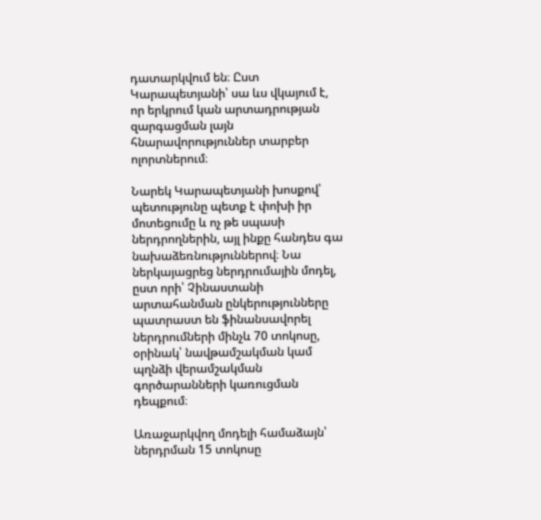դատարկվում են։ Ըստ Կարապետյանի՝ սա ևս վկայում է, որ երկրում կան արտադրության զարգացման լայն հնարավորություններ տարբեր ոլորտներում։

Նարեկ Կարապետյանի խոսքով՝ պետությունը պետք է փոխի իր մոտեցումը և ոչ թե սպասի ներդրողներին, այլ ինքը հանդես գա նախաձեռնություններով։ Նա ներկայացրեց ներդրումային մոդել, ըստ որի՝ Չինաստանի արտահանման ընկերությունները պատրաստ են ֆինանսավորել ներդրումների մինչև 70 տոկոսը, օրինակ՝ նավթամշակման կամ պղնձի վերամշակման գործարանների կառուցման դեպքում։

Առաջարկվող մոդելի համաձայն՝ ներդրման 15 տոկոսը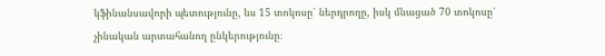կֆինանսավորի պետությունը, ևս 15 տոկոսը՝ ներդրողը, իսկ մնացած 70 տոկոսը՝ չինական արտահանող ընկերությունը։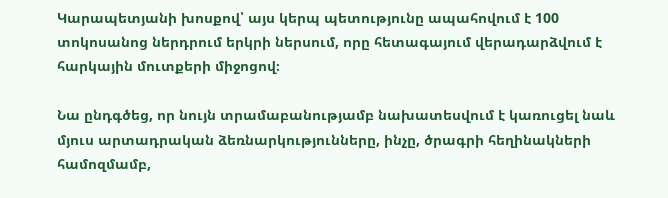Կարապետյանի խոսքով՝ այս կերպ պետությունը ապահովում է 100 տոկոսանոց ներդրում երկրի ներսում, որը հետագայում վերադարձվում է հարկային մուտքերի միջոցով։

Նա ընդգծեց, որ նույն տրամաբանությամբ նախատեսվում է կառուցել նաև մյուս արտադրական ձեռնարկությունները, ինչը, ծրագրի հեղինակների համոզմամբ,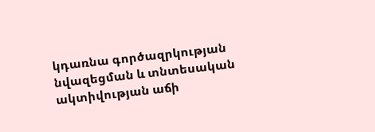կդառնա գործազրկության նվազեցման և տնտեսական ակտիվության աճի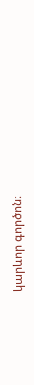կարևոր գործոն։